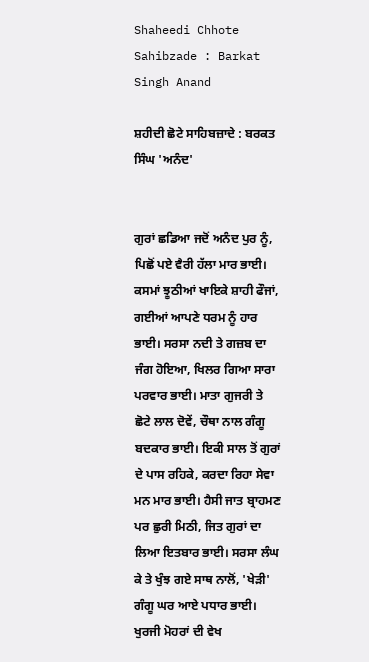Shaheedi Chhote Sahibzade : Barkat Singh Anand

ਸ਼ਹੀਦੀ ਛੋਟੇ ਸਾਹਿਬਜ਼ਾਦੇ : ਬਰਕਤ ਸਿੰਘ 'ਅਨੰਦ'


ਗੁਰਾਂ ਛਡਿਆ ਜਦੋਂ ਅਨੰਦ ਪੁਰ ਨੂੰ, ਪਿਛੋਂ ਪਏ ਵੈਰੀ ਹੱਲਾ ਮਾਰ ਭਾਈ। ਕਸਮਾਂ ਝੂਠੀਆਂ ਖਾਇਕੇ ਸ਼ਾਹੀ ਫੌਜਾਂ, ਗਈਆਂ ਆਪਣੇ ਧਰਮ ਨੂੰ ਹਾਰ ਭਾਈ। ਸਰਸਾ ਨਦੀ ਤੇ ਗਜ਼ਬ ਦਾ ਜੰਗ ਹੋਇਆ, ਖਿਲਰ ਗਿਆ ਸਾਰਾ ਪਰਵਾਰ ਭਾਈ। ਮਾਤਾ ਗੁਜਰੀ ਤੇ ਛੋਟੇ ਲਾਲ ਦੋਵੇਂ, ਚੌਥਾ ਨਾਲ ਗੰਗੂ ਬਦਕਾਰ ਭਾਈ। ਇਕੀ ਸਾਲ ਤੋਂ ਗੁਰਾਂ ਦੇ ਪਾਸ ਰਹਿਕੇ, ਕਰਦਾ ਰਿਹਾ ਸੇਵਾ ਮਨ ਮਾਰ ਭਾਈ। ਹੈਸੀ ਜਾਤ ਬ੍ਰਾਹਮਣ ਪਰ ਛੁਰੀ ਮਿਠੀ, ਜਿਤ ਗੁਰਾਂ ਦਾ ਲਿਆ ਇਤਬਾਰ ਭਾਈ। ਸਰਸਾ ਲੰਘ ਕੇ ਤੇ ਖੁੰਝ ਗਏ ਸਾਥ ਨਾਲੋਂ, 'ਖੇੜੀ' ਗੰਗੂ ਘਰ ਆਏ ਪਧਾਰ ਭਾਈ। ਖੁਰਜੀ ਮੋਹਰਾਂ ਦੀ ਵੇਖ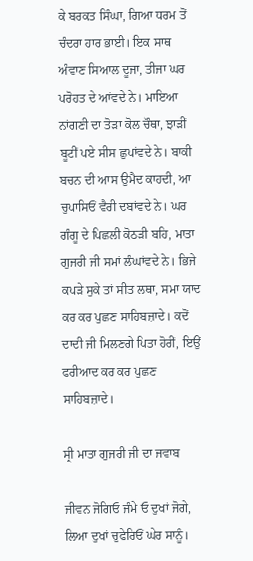ਕੇ ਬਰਕਤ ਸਿੰਘਾ, ਗਿਆ ਧਰਮ ਤੋਂ ਚੰਦਰਾ ਹਾਰ ਭਾਈ। ਇਕ ਸਾਥ ਅੰਵਾਣ ਸਿਆਲ ਦੂਜਾ, ਤੀਜਾ ਘਰ ਪਰੋਹਤ ਦੇ ਆਂਵਦੇ ਨੇ। ਮਾਇਆ ਨਾਂਗਣੀ ਦਾ ਤੋੜਾ ਕੋਲ ਚੌਥਾ, ਝਾੜੀਂ ਬੂਟੀਂ ਪਏ ਸੀਸ ਛੁਪਾਂਵਦੇ ਨੇ। ਬਾਕੀ ਬਚਨ ਦੀ ਆਸ ਉਮੈਦ ਕਾਹਦੀ, ਆ ਚੁਪਾਸਿਓਂ ਵੈਰੀ ਦਬਾਂਵਦੇ ਨੇ। ਘਰ ਗੰਗੂ ਦੇ ਪਿਛਲੀ ਕੋਠੜੀ ਬਹਿ, ਮਾਤਾ ਗੁਜਰੀ ਜੀ ਸਮਾਂ ਲੰਘਾਂਵਦੇ ਨੇ। ਭਿਜੇ ਕਪੜੇ ਸੁਕੇ ਤਾਂ ਸੀਤ ਲਥਾ, ਸਮਾ ਯਾਦ ਕਰ ਕਰ ਪੁਛਣ ਸਾਹਿਬਜ਼ਾਦੇ। ਕਦੋਂ ਦਾਦੀ ਜੀ ਮਿਲਣਗੇ ਪਿਤਾ ਹੋਰੀਂ, ਇਉਂ ਫਰੀਆਦ ਕਰ ਕਰ ਪੁਛਣ ਸਾਹਿਬਜ਼ਾਦੇ।

ਸ੍ਰੀ ਮਾਤਾ ਗੁਜਰੀ ਜੀ ਦਾ ਜਵਾਬ

ਜੀਵਨ ਜੋਗਿਓ ਜੰਮੇ ਓ ਦੁਖਾਂ ਜੋਗੇ, ਲਿਆ ਦੁਖਾਂ ਚੁਫੇਰਿਓਂ ਘੇਰ ਸਾਨੂੰ।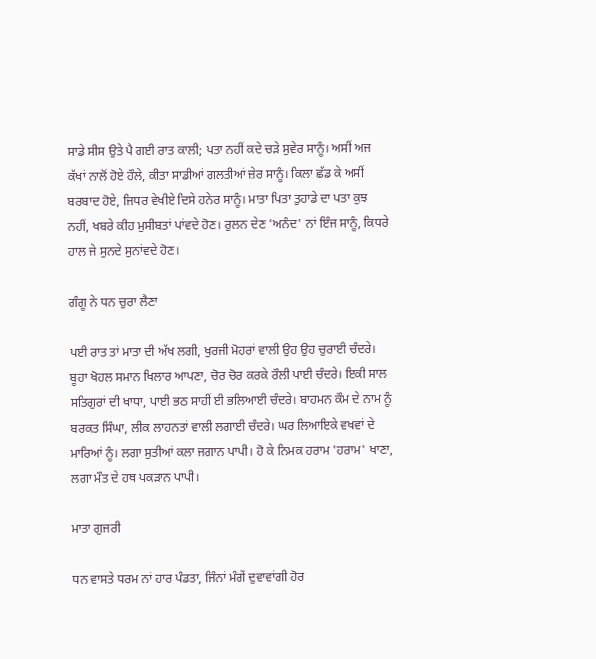ਸਾਡੇ ਸੀਸ ਉਤੇ ਪੈ ਗਈ ਰਾਤ ਕਾਲੀ; ਪਤਾ ਨਹੀਂ ਕਦੇ ਚੜੇ ਸੁਵੇਰ ਸਾਨੂੰ। ਅਸੀਂ ਅਜ ਕੱਖਾਂ ਨਾਲੋਂ ਹੋਏ ਹੌਲੇ, ਕੀਤਾ ਸਾਡੀਆਂ ਗਲਤੀਆਂ ਜ਼ੇਰ ਸਾਨੂੰ। ਕਿਲਾ ਛੱਡ ਕੇ ਅਸੀਂ ਬਰਬਾਦ ਹੋਏ, ਜਿਧਰ ਵੇਖੀਏ ਦਿਸੇ ਹਨੇਰ ਸਾਨੂੰ। ਮਾਤਾ ਪਿਤਾ ਤੁਹਾਡੇ ਦਾ ਪਤਾ ਕੁਝ ਨਹੀਂ, ਖਬਰੇ ਕੀਹ ਮੁਸੀਬਤਾਂ ਪਾਂਵਦੇ ਹੋਣ। ਰੁਲਨ ਦੇਣ 'ਅਨੰਦ' ਨਾਂ ਇੰਜ ਸਾਨੂੰ, ਕਿਧਰੇ ਹਾਲ ਜੇ ਸੁਨਦੇ ਸੁਨਾਂਵਦੇ ਹੋਣ।

ਗੰਗੂ ਨੇ ਧਨ ਚੁਰਾ ਲੈਣਾ

ਪਈ ਰਾਤ ਤਾਂ ਮਾਤਾ ਦੀ ਅੱਖ ਲਗੀ, ਖੁਰਜੀ ਮੋਹਰਾਂ ਵਾਲੀ ਉਹ ਉਹ ਚੁਰਾਈ ਚੰਦਰੇ। ਬੂਹਾ ਖੋਹਲ ਸਮਾਨ ਖਿਲਾਰ ਆਪਣਾ, ਚੋਰ ਚੋਰ ਕਰਕੇ ਰੌਲੀ ਪਾਈ ਚੰਦਰੇ। ਇਕੀ ਸਾਲ ਸਤਿਗੁਰਾਂ ਦੀ ਖਾਧਾ, ਪਾਈ ਭਠ ਸਾਹੀਂ ਈ ਭਲਿਆਈ ਚੰਦਰੇ। ਬਾਹਮਨ ਕੌਮ ਦੇ ਨਾਮ ਨੂੰ ਬਰਕਤ ਸਿੰਘਾ, ਲੀਕ ਲਾਹਨਤਾਂ ਵਾਲੀ ਲਗਾਈ ਚੰਦਰੇ। ਘਰ ਲਿਆਇਕੇ ਵਖਵਾਂ ਦੇ ਮਾਰਿਆਂ ਨੂੰ। ਲਗਾ ਸੁਤੀਆਂ ਕਲਾ ਜਗਾਨ ਪਾਪੀ। ਹੋ ਕੇ ਨਿਮਕ ਹਰਾਮ 'ਹਰਾਮ' ਖਾਣਾ, ਲਗਾ ਮੌਤ ਦੇ ਹਥ ਪਕੜਾਨ ਪਾਪੀ।

ਮਾਤਾ ਗੁਜਰੀ

ਧਨ ਵਾਸਤੇ ਧਰਮ ਨਾਂ ਹਾਰ ਪੰਡਤਾ, ਜਿੰਨਾਂ ਮੰਗੇਂ ਦੁਵਾਵਾਂਗੀ ਹੋਰ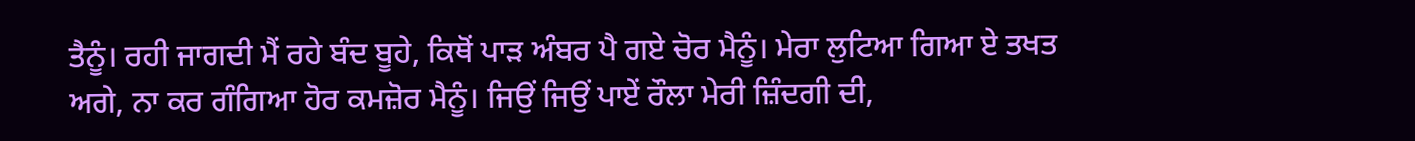ਤੈਨੂੰ। ਰਹੀ ਜਾਗਦੀ ਮੈਂ ਰਹੇ ਬੰਦ ਬੂਹੇ, ਕਿਥੋਂ ਪਾੜ ਅੰਬਰ ਪੈ ਗਏ ਚੋਰ ਮੈਨੂੰ। ਮੇਰਾ ਲੁਟਿਆ ਗਿਆ ਏ ਤਖਤ ਅਗੇ, ਨਾ ਕਰ ਗੰਗਿਆ ਹੋਰ ਕਮਜ਼ੋਰ ਮੈਨੂੰ। ਜਿਉਂ ਜਿਉਂ ਪਾਏਂ ਰੌਲਾ ਮੇਰੀ ਜ਼ਿੰਦਗੀ ਦੀ,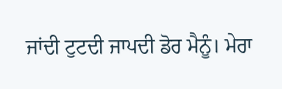ਜਾਂਦੀ ਟੁਟਦੀ ਜਾਪਦੀ ਡੋਰ ਮੈਨੂੰ। ਮੇਰਾ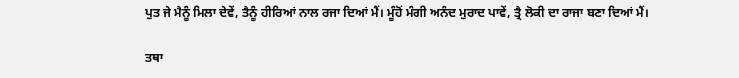ਪੁਤ ਜੇ ਮੈਨੂੰ ਮਿਲਾ ਦੇਵੇਂ, ਤੈਨੂੰ ਹੀਰਿਆਂ ਨਾਲ ਰਜਾ ਦਿਆਂ ਮੈਂ। ਮੂੰਹੋਂ ਮੰਗੀ ਅਨੰਦ ਮੁਰਾਦ ਪਾਵੇਂ, ਤ੍ਰੈ ਲੋਕੀ ਦਾ ਰਾਜਾ ਬਣਾ ਦਿਆਂ ਮੈਂ।

ਤਥਾ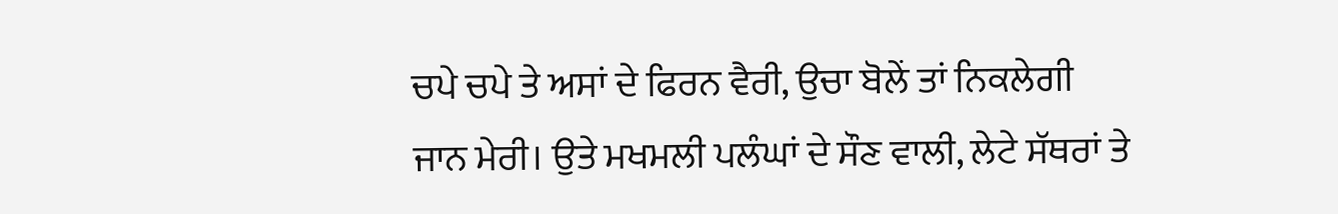ਚਪੇ ਚਪੇ ਤੇ ਅਸਾਂ ਦੇ ਫਿਰਨ ਵੈਰੀ, ਉਚਾ ਬੋਲੇਂ ਤਾਂ ਨਿਕਲੇਗੀ ਜਾਨ ਮੇਰੀ। ਉਤੇ ਮਖਮਲੀ ਪਲੰਘਾਂ ਦੇ ਸੌਣ ਵਾਲੀ, ਲੇਟੇ ਸੱਥਰਾਂ ਤੇ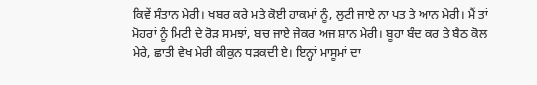ਕਿਵੇਂ ਸੰਤਾਨ ਮੇਰੀ। ਖਬਰ ਕਰੇ ਮਤੇ ਕੋਈ ਹਾਕਮਾਂ ਨੂੰ, ਲੁਟੀ ਜਾਏ ਨਾ ਪਤ ਤੇ ਆਨ ਮੇਰੀ। ਮੈਂ ਤਾਂ ਮੋਹਰਾਂ ਨੂੰ ਮਿਟੀ ਦੇ ਰੋੜ ਸਮਝਾਂ, ਬਚ ਜਾਏ ਜੇਕਰ ਅਜ ਸ਼ਾਨ ਮੇਰੀ। ਬੂਹਾ ਬੰਦ ਕਰ ਤੇ ਬੈਠ ਕੋਲ ਮੇਰੇ, ਛਾਤੀ ਵੇਖ ਮੇਰੀ ਕੀਕੁਨ ਧੜਕਦੀ ਏ। ਇਨ੍ਹਾਂ ਮਾਸੂਮਾਂ ਦਾ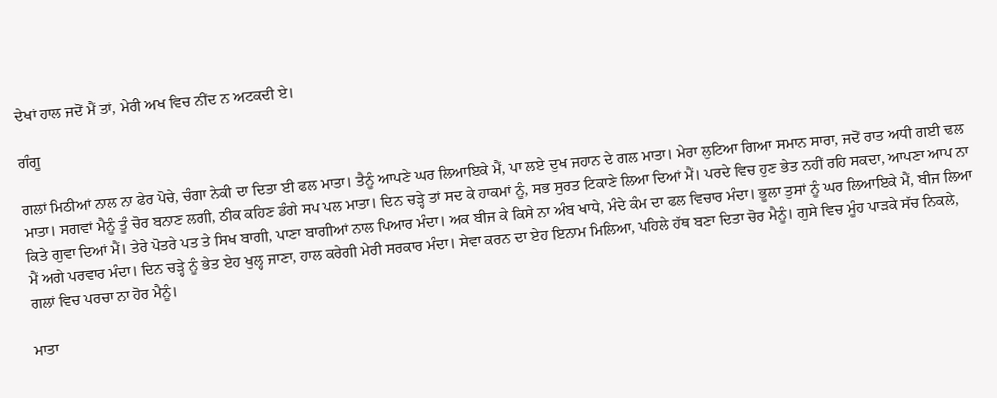ਦੇਖਾਂ ਹਾਲ ਜਦੋਂ ਮੈਂ ਤਾਂ, ਮੇਰੀ ਅਖ ਵਿਚ ਨੀਂਦ ਨ ਅਟਕਦੀ ਏ।

ਗੰਗੂ

ਗਲਾਂ ਮਿਠੀਆਂ ਨਾਲ ਨਾ ਫੇਰ ਪੋਚੇ, ਚੰਗਾ ਨੇਕੀ ਦਾ ਦਿਤਾ ਈ ਫਲ ਮਾਤਾ। ਤੈਨੂੰ ਆਪਣੇ ਘਰ ਲਿਆਇਕੇ ਮੈਂ, ਪਾ ਲਏ ਦੁਖ ਜਹਾਨ ਦੇ ਗਲ ਮਾਤਾ। ਮੇਰਾ ਲੁਟਿਆ ਗਿਆ ਸਮਾਨ ਸਾਰਾ, ਜਦੋਂ ਰਾਤ ਅਧੀ ਗਈ ਢਲ ਮਾਤਾ। ਸਗਵਾਂ ਮੈਨੂੰ ਤੂੰ ਚੋਰ ਬਨਾਣ ਲਗੀ, ਠੀਕ ਕਹਿਣ ਡੰਗੇ ਸਪ ਪਲ ਮਾਤਾ। ਦਿਨ ਚੜ੍ਹੇ ਤਾਂ ਸਦ ਕੇ ਹਾਕਮਾਂ ਨੂੰ, ਸਭ ਸੁਰਤ ਟਿਕਾਣੇ ਲਿਆ ਦਿਆਂ ਮੈਂ। ਪਰਦੇ ਵਿਚ ਹੁਣ ਭੇਤ ਨਹੀਂ ਰਹਿ ਸਕਦਾ, ਆਪਣਾ ਆਪ ਨਾ ਕਿਤੇ ਗੁਵਾ ਦਿਆਂ ਮੈਂ। ਤੇਰੇ ਪੋਤਰੇ ਪਤ ਤੇ ਸਿਖ ਬਾਗੀ, ਪਾਣਾ ਬਾਗੀਆਂ ਨਾਲ ਪਿਆਰ ਮੰਦਾ। ਅਕ ਬੀਜ ਕੇ ਕਿਸੇ ਨਾ ਅੰਬ ਖਾਧੇ, ਮੰਦੇ ਕੰਮ ਦਾ ਫਲ ਵਿਚਾਰ ਮੰਦਾ। ਭੂਲਾ ਤੁਸਾਂ ਨੂੰ ਘਰ ਲਿਆਇਕੇ ਮੈਂ, ਬੀਜ ਲਿਆ ਮੈਂ ਅਗੇ ਪਰਵਾਰ ਮੰਦਾ। ਦਿਨ ਚੜ੍ਹੇ ਨੂੰ ਭੇਤ ਏਹ ਖੁਲ੍ਹ ਜਾਣਾ, ਹਾਲ ਕਰੇਗੀ ਮੇਰੀ ਸਰਕਾਰ ਮੰਦਾ। ਸੇਵਾ ਕਰਨ ਦਾ ਏਹ ਇਨਾਮ ਮਿਲਿਆ, ਪਹਿਲੇ ਹੱਥ ਬਣਾ ਦਿਤਾ ਚੋਰ ਮੈਨੂੰ। ਗੁਸੇ ਵਿਚ ਮੂੰਹ ਪਾੜਕੇ ਸੱਚ ਨਿਕਲੇ, ਗਲਾਂ ਵਿਚ ਪਰਚਾ ਨਾ ਹੋਰ ਮੈਨੂੰ।

ਮਾਤਾ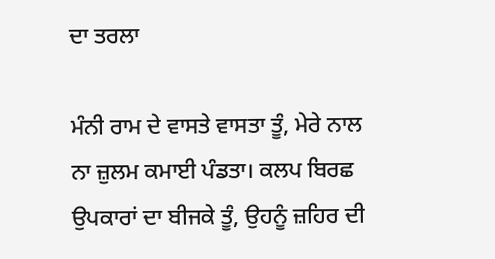ਦਾ ਤਰਲਾ

ਮੰਨੀ ਰਾਮ ਦੇ ਵਾਸਤੇ ਵਾਸਤਾ ਤੂੰ, ਮੇਰੇ ਨਾਲ ਨਾ ਜ਼ੁਲਮ ਕਮਾਈ ਪੰਡਤਾ। ਕਲਪ ਬਿਰਛ ਉਪਕਾਰਾਂ ਦਾ ਬੀਜਕੇ ਤੂੰ, ਉਹਨੂੰ ਜ਼ਹਿਰ ਦੀ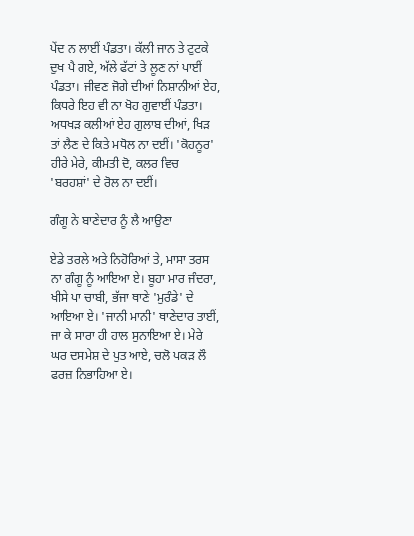ਪੇਂਦ ਨ ਲਾਈਂ ਪੰਡਤਾ। ਕੱਲੀ ਜਾਨ ਤੇ ਟੁਟਕੇ ਦੁਖ ਪੈ ਗਏ, ਅੱਲੇ ਫੱਟਾਂ ਤੇ ਲੂਣ ਨਾਂ ਪਾਈਂ ਪੰਡਤਾ। ਜੀਵਣ ਜੋਗੇ ਦੀਆਂ ਨਿਸ਼ਾਨੀਆਂ ਏਹ, ਕਿਧਰੇ ਇਹ ਵੀ ਨਾ ਖੋਹ ਗੁਵਾਈਂ ਪੰਡਤਾ। ਅਧਖੜ ਕਲੀਆਂ ਏਹ ਗੁਲਾਬ ਦੀਆਂ, ਖਿੜ ਤਾਂ ਲੈਣ ਦੇ ਕਿਤੇ ਮਧੋਲ ਨਾ ਦਈਂ। 'ਕੋਹਨੂਰ' ਹੀਰੇ ਮੇਰੇ, ਕੀਮਤੀ ਦੋ, ਕਲਰ ਵਿਚ 'ਬਰਹਸ਼ਾਂ' ਦੇ ਰੋਲ ਨਾ ਦਈਂ।

ਗੰਗੂ ਨੇ ਬਾਣੇਦਾਰ ਨੂੰ ਲੈ ਆਉਣਾ

ਏਡੇ ਤਰਲੇ ਅਤੇ ਨਿਹੋਰਿਆਂ ਤੇ, ਮਾਸਾ ਤਰਸ ਨਾ ਗੰਗੂ ਨੂੰ ਆਇਆ ਏ। ਬੂਹਾ ਮਾਰ ਜੰਦਰਾ, ਖੀਸੇ ਪਾ ਚਾਬੀ, ਭੱਜਾ ਥਾਣੇ 'ਮੁਰੰਡੇ' ਦੇ ਆਇਆ ਏ। 'ਜਾਨੀ ਮਾਨੀ' ਥਾਣੇਦਾਰ ਤਾਈਂ, ਜਾ ਕੇ ਸਾਰਾ ਹੀ ਹਾਲ ਸੁਨਾਇਆ ਏ। ਮੇਰੇ ਘਰ ਦਸਮੇਸ਼ ਦੇ ਪੁਤ ਆਏ, ਚਲੋ ਪਕੜ ਲੌ ਫਰਜ਼ ਨਿਭਾਹਿਆ ਏ।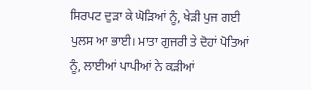ਸਿਰਪਟ ਦੁੜਾ ਕੇ ਘੋੜਿਆਂ ਨੂੰ, ਖੇੜੀ ਪੁਜ ਗਈ ਪੁਲਸ ਆ ਭਾਈ। ਮਾਤਾ ਗੁਜਰੀ ਤੇ ਦੋਹਾਂ ਪੋਤਿਆਂ ਨੂੰ, ਲਾਈਆਂ ਪਾਪੀਆਂ ਨੇ ਕੜੀਆਂ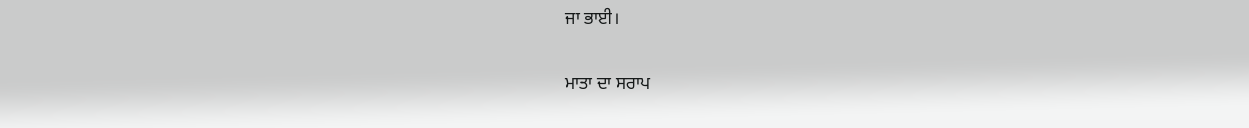ਜਾ ਭਾਈ।

ਮਾਤਾ ਦਾ ਸਰਾਪ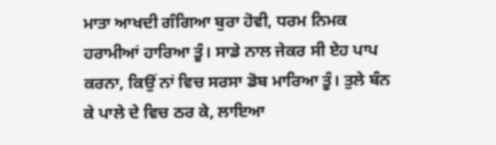ਮਾਤਾ ਆਖਦੀ ਗੰਗਿਆ ਬੁਰਾ ਹੋਵੀ, ਧਰਮ ਨਿਮਕ ਹਰਾਮੀਆਂ ਹਾਰਿਆ ਤੂੰ। ਸਾਡੇ ਨਾਲ ਜੇਕਰ ਸੀ ਏਹ ਪਾਪ ਕਰਨਾ, ਕਿਉਂ ਨਾਂ ਵਿਚ ਸਰਸਾ ਡੋਬ ਮਾਰਿਆ ਤੂੰ। ਤੁਲੇ ਬੰਨ ਕੇ ਪਾਲੇ ਦੇ ਵਿਚ ਠਰ ਕੇ, ਲਾਇਆ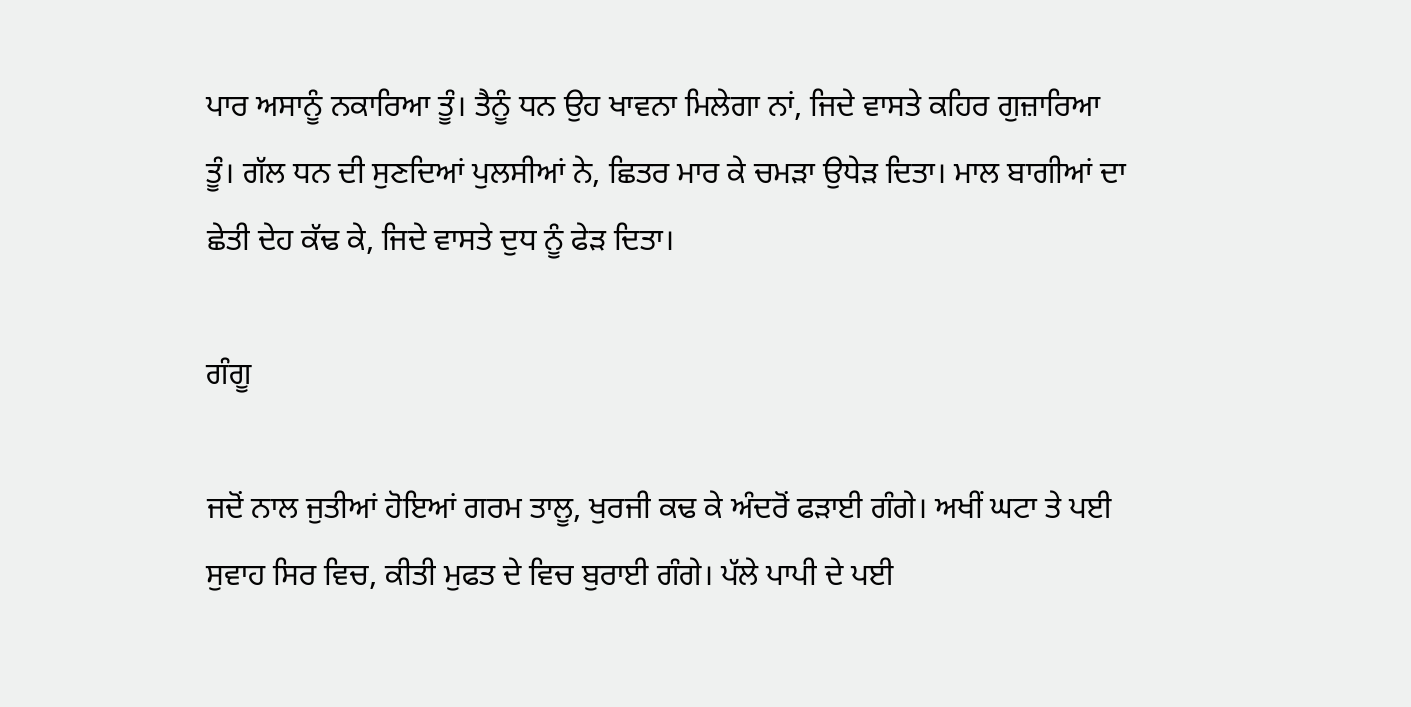ਪਾਰ ਅਸਾਨੂੰ ਨਕਾਰਿਆ ਤੂੰ। ਤੈਨੂੰ ਧਨ ਉਹ ਖਾਵਨਾ ਮਿਲੇਗਾ ਨਾਂ, ਜਿਦੇ ਵਾਸਤੇ ਕਹਿਰ ਗੁਜ਼ਾਰਿਆ ਤੂੰ। ਗੱਲ ਧਨ ਦੀ ਸੁਣਦਿਆਂ ਪੁਲਸੀਆਂ ਨੇ, ਛਿਤਰ ਮਾਰ ਕੇ ਚਮੜਾ ਉਧੇੜ ਦਿਤਾ। ਮਾਲ ਬਾਗੀਆਂ ਦਾ ਛੇਤੀ ਦੇਹ ਕੱਢ ਕੇ, ਜਿਦੇ ਵਾਸਤੇ ਦੁਧ ਨੂੰ ਫੇੜ ਦਿਤਾ।

ਗੰਗੂ

ਜਦੋਂ ਨਾਲ ਜੁਤੀਆਂ ਹੋਇਆਂ ਗਰਮ ਤਾਲੂ, ਖੁਰਜੀ ਕਢ ਕੇ ਅੰਦਰੋਂ ਫੜਾਈ ਗੰਗੇ। ਅਖੀਂ ਘਟਾ ਤੇ ਪਈ ਸੁਵਾਹ ਸਿਰ ਵਿਚ, ਕੀਤੀ ਮੁਫਤ ਦੇ ਵਿਚ ਬੁਰਾਈ ਗੰਗੇ। ਪੱਲੇ ਪਾਪੀ ਦੇ ਪਈ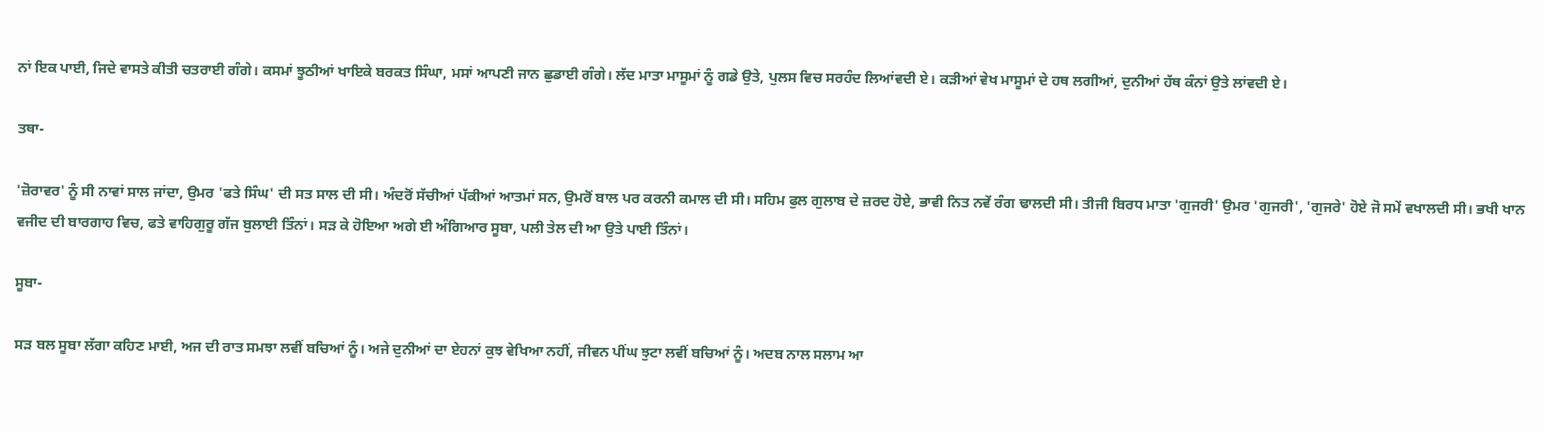ਨਾਂ ਇਕ ਪਾਈ, ਜਿਦੇ ਵਾਸਤੇ ਕੀਤੀ ਚਤਰਾਈ ਗੰਗੇ। ਕਸਮਾਂ ਝੂਠੀਆਂ ਖਾਇਕੇ ਬਰਕਤ ਸਿੰਘਾ, ਮਸਾਂ ਆਪਣੀ ਜਾਨ ਛੁਡਾਈ ਗੰਗੇ। ਲੱਦ ਮਾਤਾ ਮਾਸੂਮਾਂ ਨੂੰ ਗਡੇ ਉਤੇ, ਪੁਲਸ ਵਿਚ ਸਰਹੰਦ ਲਿਆਂਵਦੀ ਏ। ਕੜੀਆਂ ਵੇਖ ਮਾਸੂਮਾਂ ਦੇ ਹਥ ਲਗੀਆਂ, ਦੁਨੀਆਂ ਹੱਥ ਕੰਨਾਂ ਉਤੇ ਲਾਂਵਦੀ ਏ।

ਤਥਾ-

'ਜ਼ੋਰਾਵਰ' ਨੂੰ ਸੀ ਨਾਵਾਂ ਸਾਲ ਜਾਂਦਾ, ਉਮਰ 'ਫਤੇ ਸਿੰਘ' ਦੀ ਸਤ ਸਾਲ ਦੀ ਸੀ। ਅੰਦਰੋਂ ਸੱਚੀਆਂ ਪੱਕੀਆਂ ਆਤਮਾਂ ਸਨ, ਉਮਰੋਂ ਬਾਲ ਪਰ ਕਰਨੀ ਕਮਾਲ ਦੀ ਸੀ। ਸਹਿਮ ਫੁਲ ਗੁਲਾਬ ਦੇ ਜ਼ਰਦ ਹੋਏ, ਭਾਵੀ ਨਿਤ ਨਵੇਂ ਰੰਗ ਢਾਲਦੀ ਸੀ। ਤੀਜੀ ਬਿਰਧ ਮਾਤਾ 'ਗੁਜਰੀ' ਉਮਰ 'ਗੁਜਰੀ', 'ਗੁਜਰੇ' ਹੋਏ ਜੋ ਸਮੇਂ ਵਖਾਲਦੀ ਸੀ। ਭਖੀ ਖਾਨ ਵਜੀਦ ਦੀ ਬਾਰਗਾਹ ਵਿਚ, ਫਤੇ ਵਾਹਿਗੁਰੂ ਗੱਜ ਬੁਲਾਈ ਤਿੰਨਾਂ। ਸੜ ਕੇ ਹੋਇਆ ਅਗੇ ਈ ਅੰਗਿਆਰ ਸੂਬਾ, ਪਲੀ ਤੇਲ ਦੀ ਆ ਉਤੇ ਪਾਈ ਤਿੰਨਾਂ।

ਸੂਬਾ-

ਸੜ ਬਲ ਸੂਬਾ ਲੱਗਾ ਕਹਿਣ ਮਾਈ, ਅਜ ਦੀ ਰਾਤ ਸਮਝਾ ਲਵੀਂ ਬਚਿਆਂ ਨੂੰ। ਅਜੇ ਦੁਨੀਆਂ ਦਾ ਏਹਨਾਂ ਕੁਝ ਵੇਖਿਆ ਨਹੀਂ, ਜੀਵਨ ਪੀਂਘ ਝੁਟਾ ਲਵੀਂ ਬਚਿਆਂ ਨੂੰ। ਅਦਬ ਨਾਲ ਸਲਾਮ ਆ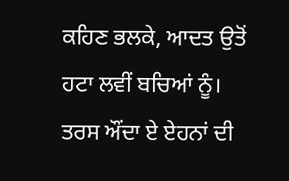ਕਹਿਣ ਭਲਕੇ, ਆਦਤ ਉਤੋਂ ਹਟਾ ਲਵੀਂ ਬਚਿਆਂ ਨੂੰ। ਤਰਸ ਔਂਦਾ ਏ ਏਹਨਾਂ ਦੀ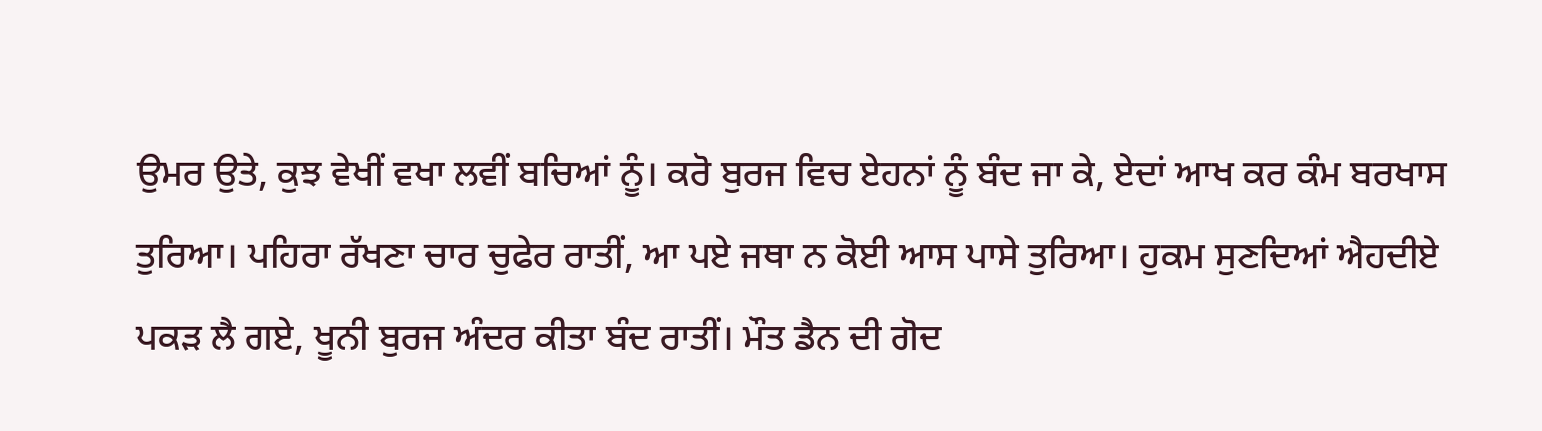ਉਮਰ ਉਤੇ, ਕੁਝ ਵੇਖੀਂ ਵਖਾ ਲਵੀਂ ਬਚਿਆਂ ਨੂੰ। ਕਰੋ ਬੁਰਜ ਵਿਚ ਏਹਨਾਂ ਨੂੰ ਬੰਦ ਜਾ ਕੇ, ਏਦਾਂ ਆਖ ਕਰ ਕੰਮ ਬਰਖਾਸ ਤੁਰਿਆ। ਪਹਿਰਾ ਰੱਖਣਾ ਚਾਰ ਚੁਫੇਰ ਰਾਤੀਂ, ਆ ਪਏ ਜਥਾ ਨ ਕੋਈ ਆਸ ਪਾਸੇ ਤੁਰਿਆ। ਹੁਕਮ ਸੁਣਦਿਆਂ ਐਹਦੀਏ ਪਕੜ ਲੈ ਗਏ, ਖੂਨੀ ਬੁਰਜ ਅੰਦਰ ਕੀਤਾ ਬੰਦ ਰਾਤੀਂ। ਮੌਤ ਡੈਨ ਦੀ ਗੋਦ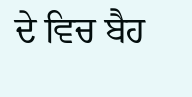ਦੇ ਵਿਚ ਬੈਹ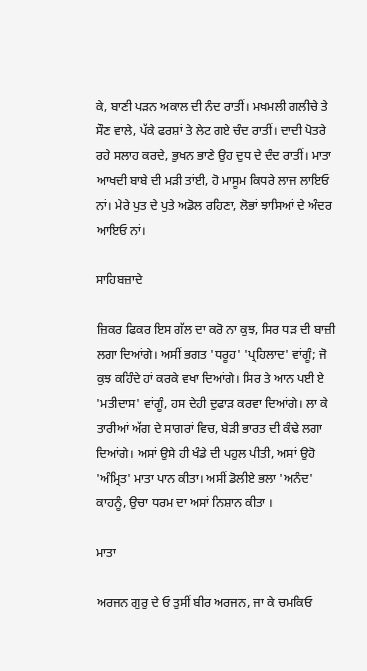ਕੇ, ਬਾਣੀ ਪੜਨ ਅਕਾਲ ਦੀ ਨੰਦ ਰਾਤੀਂ। ਮਖਮਲੀ ਗਲੀਚੇ ਤੇ ਸੌਣ ਵਾਲੇ, ਪੱਕੇ ਫਰਸ਼ਾਂ ਤੇ ਲੇਟ ਗਏ ਚੰਦ ਰਾਤੀਂ। ਦਾਦੀ ਪੋਤਰੇ ਰਹੇ ਸਲਾਹ ਕਰਦੇ, ਭੁਖਨ ਭਾਣੇ ਉਹ ਦੁਧ ਦੇ ਦੰਦ ਰਾਤੀਂ। ਮਾਤਾ ਆਖਦੀ ਬਾਬੇ ਦੀ ਮੜੀ ਤਾਂਈ, ਹੋ ਮਾਸੂਮ ਕਿਧਰੇ ਲਾਜ ਲਾਇਓ ਨਾਂ। ਮੇਰੇ ਪੁਤ ਦੇ ਪੁਤੇ ਅਡੋਲ ਰਹਿਣਾ, ਲੋਭਾਂ ਝਾਸਿਆਂ ਦੇ ਅੰਦਰ ਆਇਓ ਨਾਂ।

ਸਾਹਿਬਜ਼ਾਦੇ

ਜ਼ਿਕਰ ਫਿਕਰ ਇਸ ਗੱਲ ਦਾ ਕਰੋ ਨਾ ਕੁਝ, ਸਿਰ ਧੜ ਦੀ ਬਾਜ਼ੀ ਲਗਾ ਦਿਆਂਗੇ। ਅਸੀਂ ਭਗਤ 'ਧਰੂਹ' 'ਪ੍ਰਹਿਲਾਦ' ਵਾਂਗੂੰ; ਜੋ ਕੁਝ ਕਹਿੰਦੇ ਹਾਂ ਕਰਕੇ ਵਖਾ ਦਿਆਂਗੇ। ਸਿਰ ਤੇ ਆਨ ਪਈ ਏ 'ਮਤੀਦਾਸ' ਵਾਂਗੂੰ, ਹਸ ਦੇਹੀ ਦੁਫਾੜ ਕਰਵਾ ਦਿਆਂਗੇ। ਲਾ ਕੇ ਤਾਰੀਆਂ ਅੱਗ ਦੇ ਸਾਗਰਾਂ ਵਿਚ, ਬੇੜੀ ਭਾਰਤ ਦੀ ਕੰਢੇ ਲਗਾ ਦਿਆਂਗੇ। ਅਸਾਂ ਉਸੇ ਹੀ ਖੰਡੇ ਦੀ ਪਹੁਲ ਪੀਤੀ, ਅਸਾਂ ਉਹੋ 'ਅੰਮ੍ਰਿਤ' ਮਾਤਾ ਪਾਨ ਕੀਤਾ। ਅਸੀਂ ਡੋਲੀਏ ਭਲਾ 'ਅਨੰਦ' ਕਾਹਨੂੰ, ਉਚਾ ਧਰਮ ਦਾ ਅਸਾਂ ਨਿਸ਼ਾਨ ਕੀਤਾ ।

ਮਾਤਾ

ਅਰਜਨ ਗੁਰੁ ਦੇ ਓ ਤੁਸੀਂ ਬੀਰ ਅਰਜਨ, ਜਾ ਕੇ ਚਮਕਿਓ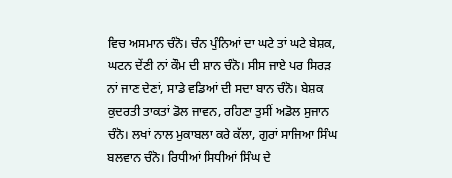ਵਿਚ ਅਸਮਾਨ ਚੰਨੋ। ਚੰਨ ਪੁੰਨਿਆਂ ਦਾ ਘਟੇ ਤਾਂ ਘਟੇ ਬੇਸ਼ਕ, ਘਟਨ ਦੇਂਣੀ ਨਾਂ ਕੌਮ ਦੀ ਸ਼ਾਨ ਚੰਨੋ। ਸੀਸ ਜਾਏ ਪਰ ਸਿਰੜ ਨਾਂ ਜਾਣ ਦੇਣਾਂ, ਸਾਡੇ ਵਡਿਆਂ ਦੀ ਸਦਾ ਬਾਨ ਚੰਨੋ। ਬੇਸ਼ਕ ਕੁਦਰਤੀ ਤਾਕਤਾਂ ਡੋਲ ਜਾਵਨ, ਰਹਿਣਾ ਤੁਸੀਂ ਅਡੋਲ ਸੁਜਾਨ ਚੰਨੋ। ਲਖਾਂ ਨਾਲ ਮੁਕਾਬਲਾ ਕਰੇ ਕੱਲਾ, ਗੁਰਾਂ ਸਾਜਿਆ ਸਿੰਘ ਬਲਵਾਨ ਚੰਨੋ। ਰਿਧੀਆਂ ਸਿਧੀਆਂ ਸਿੰਘ ਦੇ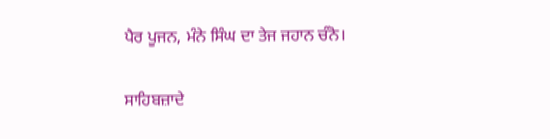ਪੈਰ ਪੂਜਨ, ਮੰਨੇ ਸਿੰਘ ਦਾ ਤੇਜ ਜਹਾਨ ਚੰਨੋ।

ਸਾਹਿਬਜ਼ਾਦੇ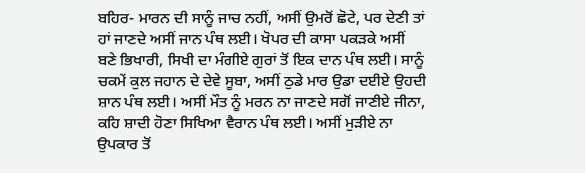ਬਹਿਰ- ਮਾਰਨ ਦੀ ਸਾਨੂੰ ਜਾਚ ਨਹੀਂ, ਅਸੀਂ ਉਮਰੋਂ ਛੋਟੇ, ਪਰ ਦੇਣੀ ਤਾਂ ਹਾਂ ਜਾਣਦੇ ਅਸੀਂ ਜਾਨ ਪੰਥ ਲਈ। ਖੋਪਰ ਦੀ ਕਾਸਾ ਪਕੜਕੇ ਅਸੀਂ ਬਣੇ ਭਿਖਾਰੀ, ਸਿਖੀ ਦਾ ਮੰਗੀਏ ਗੁਰਾਂ ਤੋਂ ਇਕ ਦਾਨ ਪੰਥ ਲਈ। ਸਾਨੂੰ ਚਕਮੇਂ ਕੁਲ ਜਹਾਨ ਦੇ ਦੇਵੇ ਸੂਬਾ, ਅਸੀਂ ਠੁਡੇ ਮਾਰ ਉਡਾ ਦਈਏ ਉਹਦੀ ਸ਼ਾਨ ਪੰਥ ਲਈ। ਅਸੀਂ ਮੌਤ ਨੂੰ ਮਰਨ ਨਾ ਜਾਣਦੇ ਸਗੋਂ ਜਾਣੀਏ ਜੀਨਾ, ਕਹਿ ਸ਼ਾਦੀ ਹੋਣਾ ਸਿਖਿਆ ਵੈਰਾਨ ਪੰਥ ਲਈ। ਅਸੀਂ ਮੁੜੀਏ ਨਾ ਉਪਕਾਰ ਤੋਂ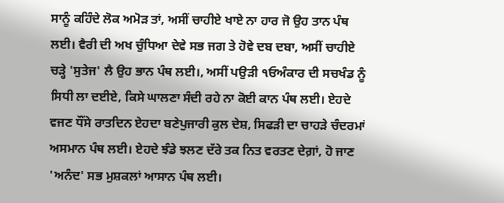ਸਾਨੂੰ ਕਹਿੰਦੇ ਲੋਕ ਅਮੋੜ ਤਾਂ, ਅਸੀਂ ਚਾਹੀਏ ਖਾਏ ਨਾ ਹਾਰ ਜੋ ਉਹ ਤਾਨ ਪੰਥ ਲਈ। ਵੈਰੀ ਦੀ ਅਖ ਚੁੰਧਿਆ ਦੇਵੇ ਸਭ ਜਗ ਤੇ ਹੋਵੇ ਦਬ ਦਬਾ, ਅਸੀਂ ਚਾਹੀਏ ਚੜ੍ਹੇ 'ਸੁਤੇਜ' ਲੈ ਉਹ ਭਾਨ ਪੰਥ ਲਈ।, ਅਸੀਂ ਪਉੜੀ ੧ਓਅੰਕਾਰ ਦੀ ਸਚਖੰਡ ਨੂੰ ਸਿਧੀ ਲਾ ਦਈਏ, ਕਿਸੇ ਘਾਲਣਾ ਸੰਦੀ ਰਹੇ ਨਾ ਕੋਈ ਕਾਨ ਪੰਥ ਲਈ। ਏਹਦੇ ਵਜਣ ਧੌਂਸੇ ਰਾਤਦਿਨ ਏਹਦਾ ਬਣੇਪੁਜਾਰੀ ਕੁਲ ਦੇਸ਼, ਸਿਫੜੀ ਦਾ ਚਾਹੜੇ ਚੰਦਰਮਾਂ ਅਸਮਾਨ ਪੰਥ ਲਈ। ਏਹਦੇ ਝੰਡੇ ਝਲਣ ਦੱਰੇ ਤਕ ਨਿਤ ਵਰਤਣ ਦੇਗ਼ਾਂ, ਹੋ ਜਾਣ 'ਅਨੰਦ' ਸਭ ਮੁਸ਼ਕਲਾਂ ਆਸਾਨ ਪੰਥ ਲਈ।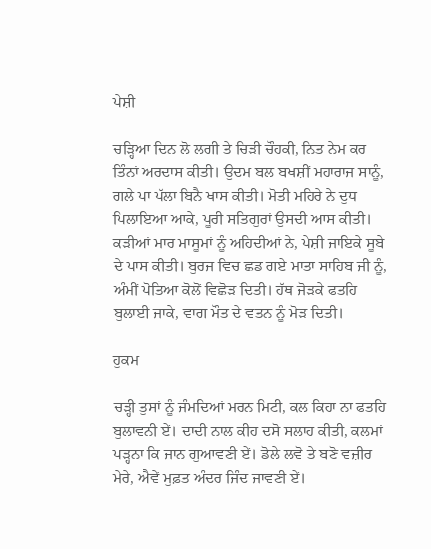ਪੇਸ਼ੀ

ਚੜ੍ਹਿਆ ਦਿਨ ਲੋ ਲਗੀ ਤੇ ਚਿੜੀ ਚੌਹਕੀ, ਨਿਤ ਨੇਮ ਕਰ ਤਿੰਨਾਂ ਅਰਦਾਸ ਕੀਤੀ। ਉਦਮ ਬਲ ਬਖਸ਼ੀਂ ਮਹਾਰਾਜ ਸਾਨੂੰ, ਗਲੇ ਪਾ ਪੱਲਾ ਬਿਨੈ ਖਾਸ ਕੀਤੀ। ਮੋਤੀ ਮਹਿਰੇ ਨੇ ਦੁਧ ਪਿਲਾਇਆ ਆਕੇ, ਪੂਰੀ ਸਤਿਗੁਰਾਂ ਉਸਦੀ ਆਸ ਕੀਤੀ। ਕੜੀਆਂ ਮਾਰ ਮਾਸੂਮਾਂ ਨੂੰ ਅਹਿਦੀਆਂ ਨੇ, ਪੇਸ਼ੀ ਜਾਇਕੇ ਸੂਬੇ ਦੇ ਪਾਸ ਕੀਤੀ। ਬੁਰਜ ਵਿਚ ਛਡ ਗਏ ਮਾਤਾ ਸਾਹਿਬ ਜੀ ਨੂੰ, ਅੰਮੀਂ ਪੋਤਿਆ ਕੋਲੋਂ ਵਿਛੋੜ ਦਿਤੀ। ਹੱਥ ਜੋੜਕੇ ਫਤਹਿ ਬੁਲਾਈ ਜਾਕੇ, ਵਾਗ ਮੌਤ ਦੇ ਵਤਨ ਨੂੰ ਮੋੜ ਦਿਤੀ।

ਹੁਕਮ

ਚੜ੍ਹੀ ਤੁਸਾਂ ਨੂੰ ਜੰਮਦਿਆਂ ਮਰਨ ਮਿਟੀ, ਕਲ ਕਿਹਾ ਨਾ ਫਤਹਿ ਬੁਲਾਵਨੀ ਏਂ। ਦਾਦੀ ਨਾਲ ਕੀਹ ਦਸੋ ਸਲਾਹ ਕੀਤੀ, ਕਲਮਾਂ ਪੜ੍ਹਨਾ ਕਿ ਜਾਨ ਗੁਆਵਣੀ ਏਂ। ਡੋਲੇ ਲਵੋ ਤੇ ਬਣੋ ਵਜ਼ੀਰ ਮੇਰੇ, ਐਵੇਂ ਮੁਫ਼ਤ ਅੰਦਰ ਜਿੰਦ ਜਾਵਣੀ ਏਂ।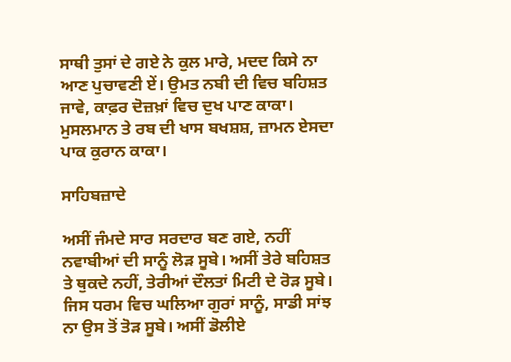ਸਾਥੀ ਤੁਸਾਂ ਦੇ ਗਏ ਨੇ ਕੁਲ ਮਾਰੇ, ਮਦਦ ਕਿਸੇ ਨਾ ਆਣ ਪੁਚਾਵਣੀ ਏਂ। ਉਮਤ ਨਬੀ ਦੀ ਵਿਚ ਬਹਿਸ਼ਤ ਜਾਵੇ, ਕਾਫ਼ਰ ਦੋਜ਼ਖ਼ਾਂ ਵਿਚ ਦੁਖ ਪਾਣ ਕਾਕਾ। ਮੁਸਲਮਾਨ ਤੇ ਰਬ ਦੀ ਖਾਸ ਬਖਸ਼ਸ਼, ਜ਼ਾਮਨ ਏਸਦਾ ਪਾਕ ਕੁਰਾਨ ਕਾਕਾ।

ਸਾਹਿਬਜ਼ਾਦੇ

ਅਸੀਂ ਜੰਮਦੇ ਸਾਰ ਸਰਦਾਰ ਬਣ ਗਏ, ਨਹੀਂ ਨਵਾਬੀਆਂ ਦੀ ਸਾਨੂੰ ਲੋੜ ਸੂਬੇ। ਅਸੀਂ ਤੇਰੇ ਬਹਿਸ਼ਤ ਤੇ ਥੁਕਦੇ ਨਹੀਂ, ਤੇਰੀਆਂ ਦੌਲਤਾਂ ਮਿਟੀ ਦੇ ਰੋੜ ਸੂਬੇ। ਜਿਸ ਧਰਮ ਵਿਚ ਘਲਿਆ ਗੁਰਾਂ ਸਾਨੂੰ, ਸਾਡੀ ਸਾਂਝ ਨਾ ਉਸ ਤੋਂ ਤੋੜ ਸੂਬੇ। ਅਸੀਂ ਡੋਲੀਏ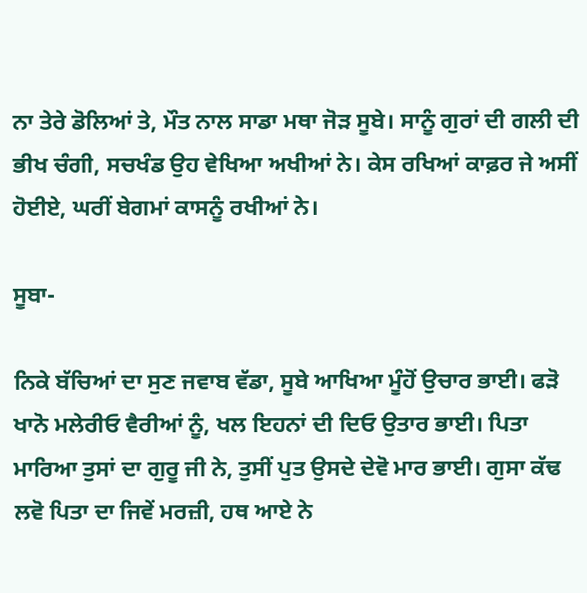ਨਾ ਤੇਰੇ ਡੋਲਿਆਂ ਤੇ, ਮੌਤ ਨਾਲ ਸਾਡਾ ਮਥਾ ਜੋੜ ਸੂਬੇ। ਸਾਨੂੰ ਗੁਰਾਂ ਦੀ ਗਲੀ ਦੀ ਭੀਖ ਚੰਗੀ, ਸਚਖੰਡ ਉਹ ਵੇਖਿਆ ਅਖੀਆਂ ਨੇ। ਕੇਸ ਰਖਿਆਂ ਕਾਫ਼ਰ ਜੇ ਅਸੀਂ ਹੋਈਏ, ਘਰੀਂ ਬੇਗਮਾਂ ਕਾਸਨੂੰ ਰਖੀਆਂ ਨੇ।

ਸੂਬਾ-

ਨਿਕੇ ਬੱਚਿਆਂ ਦਾ ਸੁਣ ਜਵਾਬ ਵੱਡਾ, ਸੂਬੇ ਆਖਿਆ ਮੂੰਹੋਂ ਉਚਾਰ ਭਾਈ। ਫੜੋ ਖਾਨੋ ਮਲੇਰੀਓ ਵੈਰੀਆਂ ਨੂੰ, ਖਲ ਇਹਨਾਂ ਦੀ ਦਿਓ ਉਤਾਰ ਭਾਈ। ਪਿਤਾ ਮਾਰਿਆ ਤੁਸਾਂ ਦਾ ਗੁਰੂ ਜੀ ਨੇ, ਤੁਸੀਂ ਪੁਤ ਉਸਦੇ ਦੇਵੋ ਮਾਰ ਭਾਈ। ਗੁਸਾ ਕੱਢ ਲਵੋ ਪਿਤਾ ਦਾ ਜਿਵੇਂ ਮਰਜ਼ੀ, ਹਥ ਆਏ ਨੇ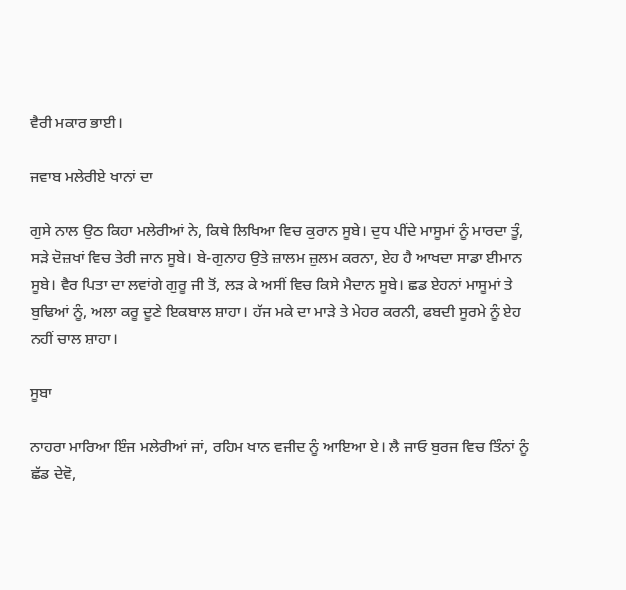ਵੈਰੀ ਮਕਾਰ ਭਾਈ।

ਜਵਾਬ ਮਲੇਰੀਏ ਖਾਨਾਂ ਦਾ

ਗੁਸੇ ਨਾਲ ਉਠ ਕਿਹਾ ਮਲੇਰੀਆਂ ਨੇ, ਕਿਥੇ ਲਿਖਿਆ ਵਿਚ ਕੁਰਾਨ ਸੂਬੇ। ਦੁਧ ਪੀਂਦੇ ਮਾਸੂਮਾਂ ਨੂੰ ਮਾਰਦਾ ਤੂੰ, ਸੜੇ ਦੋਜ਼ਖਾਂ ਵਿਚ ਤੇਰੀ ਜਾਨ ਸੂਬੇ। ਬੇ-ਗੁਨਾਹ ਉਤੇ ਜ਼ਾਲਮ ਜ਼ੁਲਮ ਕਰਨਾ, ਏਹ ਹੈ ਆਖਦਾ ਸਾਡਾ ਈਮਾਨ ਸੂਬੇ। ਵੈਰ ਪਿਤਾ ਦਾ ਲਵਾਂਗੇ ਗੁਰੂ ਜੀ ਤੋਂ, ਲੜ ਕੇ ਅਸੀਂ ਵਿਚ ਕਿਸੇ ਮੈਦਾਨ ਸੂਬੇ। ਛਡ ਏਹਨਾਂ ਮਾਸੂਮਾਂ ਤੇ ਬੁਢਿਆਂ ਨੂੰ, ਅਲਾ ਕਰੂ ਦੂਣੇ ਇਕਬਾਲ ਸ਼ਾਹਾ। ਹੱਜ ਮਕੇ ਦਾ ਮਾੜੇ ਤੇ ਮੇਹਰ ਕਰਨੀ, ਫਬਦੀ ਸੂਰਮੇ ਨੂੰ ਏਹ ਨਹੀਂ ਚਾਲ ਸ਼ਾਹਾ।

ਸੂਬਾ

ਨਾਹਰਾ ਮਾਰਿਆ ਇੰਜ ਮਲੇਰੀਆਂ ਜਾਂ, ਰਹਿਮ ਖਾਨ ਵਜੀਦ ਨੂੰ ਆਇਆ ਏ। ਲੈ ਜਾਓ ਬੁਰਜ ਵਿਚ ਤਿੰਨਾਂ ਨੂੰ ਛੱਡ ਦੇਵੋ,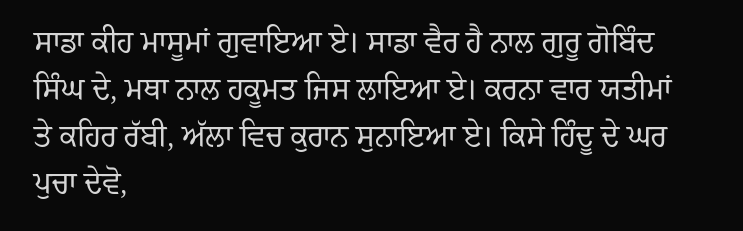ਸਾਡਾ ਕੀਹ ਮਾਸੂਮਾਂ ਗੁਵਾਇਆ ਏ। ਸਾਡਾ ਵੈਰ ਹੈ ਨਾਲ ਗੁਰੂ ਗੋਬਿੰਦ ਸਿੰਘ ਦੇ, ਮਥਾ ਨਾਲ ਹਕੂਮਤ ਜਿਸ ਲਾਇਆ ਏ। ਕਰਨਾ ਵਾਰ ਯਤੀਮਾਂ ਤੇ ਕਹਿਰ ਰੱਬੀ, ਅੱਲਾ ਵਿਚ ਕੁਰਾਨ ਸੁਨਾਇਆ ਏ। ਕਿਸੇ ਹਿੰਦੂ ਦੇ ਘਰ ਪੁਚਾ ਦੇਵੋ,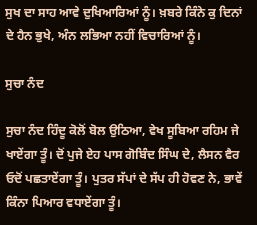ਸੁਖ ਦਾ ਸਾਹ ਆਵੇ ਦੁਖਿਆਰਿਆਂ ਨੂੰ। ਖ਼ਬਰੇ ਕਿੰਨੇ ਕੁ ਦਿਨਾਂ ਦੇ ਹੈਨ ਭੁਖੇ, ਅੰਨ ਲਭਿਆ ਨਹੀਂ ਵਿਚਾਰਿਆਂ ਨੂੰ।

ਸੁਚਾ ਨੰਦ

ਸੁਚਾ ਨੰਦ ਹਿੰਦੂ ਕੋਲੋਂ ਬੋਲ ਉਠਿਆ, ਵੇਖ ਸੂਬਿਆ ਰਹਿਮ ਜੇ ਖਾਏਂਗਾ ਤੂੰ। ਦੋਂ ਪੁਜੇ ਏਹ ਪਾਸ ਗੋਬਿੰਦ ਸਿੰਘ ਦੇ, ਲੈਸਨ ਵੈਰ ਓਦੋਂ ਪਛਤਾਏਂਗਾ ਤੂੰ। ਪੁਤਰ ਸੱਪਾਂ ਦੇ ਸੱਪ ਹੀ ਹੋਵਣ ਨੇ, ਭਾਵੇਂ ਕਿੰਨਾ ਪਿਆਰ ਵਧਾਏਂਗਾ ਤੂੰ।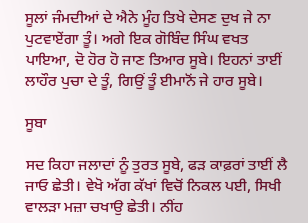ਸੂਲਾਂ ਜੰਮਦੀਆਂ ਦੇ ਐਨੇ ਮੂੰਹ ਤਿਖੇ ਦੇਸਣ ਦੁਖ ਜੇ ਨਾ ਪੁਟਵਾਏਂਗਾ ਤੂੰ। ਅਗੇ ਇਕ ਗੋਬਿੰਦ ਸਿੰਘ ਵਖਤ ਪਾਇਆ, ਦੋ ਹੋਰ ਹੋ ਜਾਣ ਤਿਆਰ ਸੂਬੇ। ਇਹਨਾਂ ਤਾਈਂ ਲਾਹੌਰ ਪੁਚਾ ਦੇ ਤੂੰ, ਗਿਉਂ ਤੂੰ ਈਮਾਨੋਂ ਜੇ ਹਾਰ ਸੂਬੇ।

ਸੂਬਾ

ਸਦ ਕਿਹਾ ਜਲਾਦਾਂ ਨੂੰ ਤੁਰਤ ਸੂਬੇ, ਫੜ ਕਾਫ਼ਰਾਂ ਤਾਈਂ ਲੈ ਜਾਓ ਛੇਤੀ। ਵੇਖੋ ਅੱਗ ਕੱਖਾਂ ਵਿਚੋਂ ਨਿਕਲ ਪਈ, ਸਿਖੀ ਵਾਲੜਾ ਮਜ਼ਾ ਚਖਾਉ ਛੇਤੀ। ਨੀਂਹ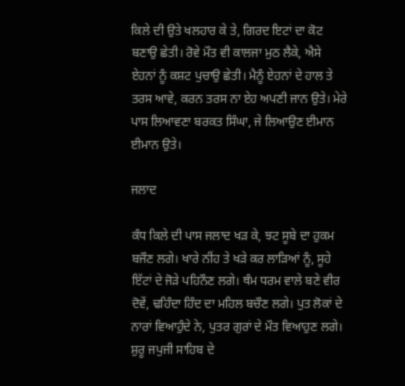ਕਿਲੇ ਦੀ ਉਤੇ ਖਲਹਾਰ ਕੇ ਤੇ, ਗਿਰਦ ਇਟਾਂ ਦਾ ਕੋਟ ਬਣਾਉ ਛੇਤੀ। ਰੋਵੇ ਮੌਤ ਵੀ ਕਾਲਜਾ ਮੁਠ ਲੈਕੇ, ਐਸੇ ਏਹਨਾਂ ਨੂੰ ਕਸ਼ਟ ਪੁਚਾਉ ਛੇਤੀ। ਮੈਨੂੰ ਏਹਨਾਂ ਦੇ ਹਾਲ ਤੇ ਤਰਸ ਆਵੇ, ਕਰਨ ਤਰਸ ਨਾ ਏਹ ਅਪਣੀ ਜਾਨ ਉਤੇ। ਮੇਰੇ ਪਾਸ ਲਿਆਵਣਾ ਬਰਕਤ ਸਿੰਘਾ, ਜੇ ਲਿਆਉਣ ਈਮਾਨ ਈਮਾਨ ਉਤੇ।

ਜਲਾਦ

ਕੰਧ ਕਿਲੇ ਦੀ ਪਾਸ ਜਲਾਦ ਖੜ ਕੇ, ਝਟ ਸੂਬੇ ਦਾ ਹੁਕਮ ਬਜੌਣ ਲਗੇ। ਖਾਰੇ ਨੀਂਹ ਤੇ ਖੜੇ ਕਰ ਲਾੜਿਆਂ ਨੂੰ, ਸੂਹੇ ਇੱਟਾਂ ਦੇ ਜੋੜੇ ਪਹਿਨੌਣ ਲਗੇ। ਥੰਮ ਧਰਮ ਵਾਲੇ ਬਣੇ ਵੀਰ ਦੋਵੇਂ, ਢਹਿੰਦਾ ਹਿੰਦ ਦਾ ਮਹਿਲ ਬਚੌਣ ਲਗੇ। ਪੁਤ ਲੋਕਾਂ ਦੇ ਨਾਰਾਂ ਵਿਆਹੁੰਦੇ ਨੇ, ਪੁਤਰ ਗੁਰਾਂ ਦੇ ਮੌਤ ਵਿਆਹੁਣ ਲਗੇ। ਸ਼ੁਰੂ ਜਪੁਜੀ ਸਾਹਿਬ ਦੇ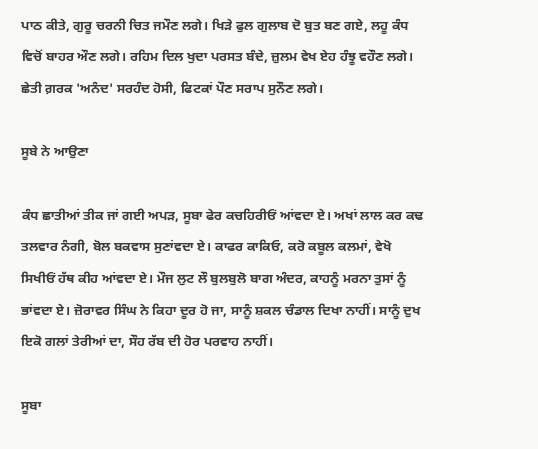ਪਾਠ ਕੀਤੇ, ਗੁਰੂ ਚਰਨੀ ਚਿਤ ਜਮੌਣ ਲਗੇ। ਖਿੜੇ ਫੁਲ ਗੁਲਾਬ ਦੋ ਬੁਤ ਬਣ ਗਏ, ਲਹੂ ਕੰਧ ਵਿਚੋਂ ਬਾਹਰ ਔਣ ਲਗੇ। ਰਹਿਮ ਦਿਲ ਖੁਦਾ ਪਰਸਤ ਬੰਦੇ, ਜ਼ੁਲਮ ਵੇਖ ਏਹ ਹੰਝੂ ਵਹੌਣ ਲਗੇ। ਛੇਤੀ ਗ਼ਰਕ 'ਅਨੰਦ' ਸਰਹੰਦ ਹੋਸੀ, ਫਿਟਕਾਂ ਪੌਣ ਸਰਾਪ ਸੁਨੌਣ ਲਗੇ।

ਸੂਬੇ ਨੇ ਆਉਣਾ

ਕੰਧ ਛਾਤੀਆਂ ਤੀਕ ਜਾਂ ਗਈ ਅਪੜ, ਸੂਬਾ ਫੇਰ ਕਚਹਿਰੀਓਂ ਆਂਵਦਾ ਏ। ਅਖਾਂ ਲਾਲ ਕਰ ਕਢ ਤਲਵਾਰ ਨੰਗੀ, ਬੋਲ ਬਕਵਾਸ ਸੁਣਾਂਵਦਾ ਏ। ਕਾਫਰ ਕਾਕਿਓ, ਕਰੋ ਕਬੂਲ ਕਲਮਾਂ, ਵੇਖੋ ਸਿਖੀਓਂ ਹੱਥ ਕੀਹ ਆਂਵਦਾ ਏ। ਮੌਜ ਲੁਟ ਲੌ ਬੁਲਬੁਲੋ ਬਾਗ ਅੰਦਰ, ਕਾਹਨੂੰ ਮਰਨਾ ਤੁਸਾਂ ਨੂੰ ਭਾਂਵਦਾ ਏ। ਜ਼ੋਰਾਵਰ ਸਿੰਘ ਨੇ ਕਿਹਾ ਦੂਰ ਹੋ ਜਾ, ਸਾਨੂੰ ਸ਼ਕਲ ਚੰਡਾਲ ਦਿਖਾ ਨਾਹੀਂ। ਸਾਨੂੰ ਦੁਖ ਇਕੋ ਗਲਾਂ ਤੇਰੀਆਂ ਦਾ, ਸੌਹ ਰੱਬ ਦੀ ਹੋਰ ਪਰਵਾਹ ਨਾਹੀਂ।

ਸੂਬਾ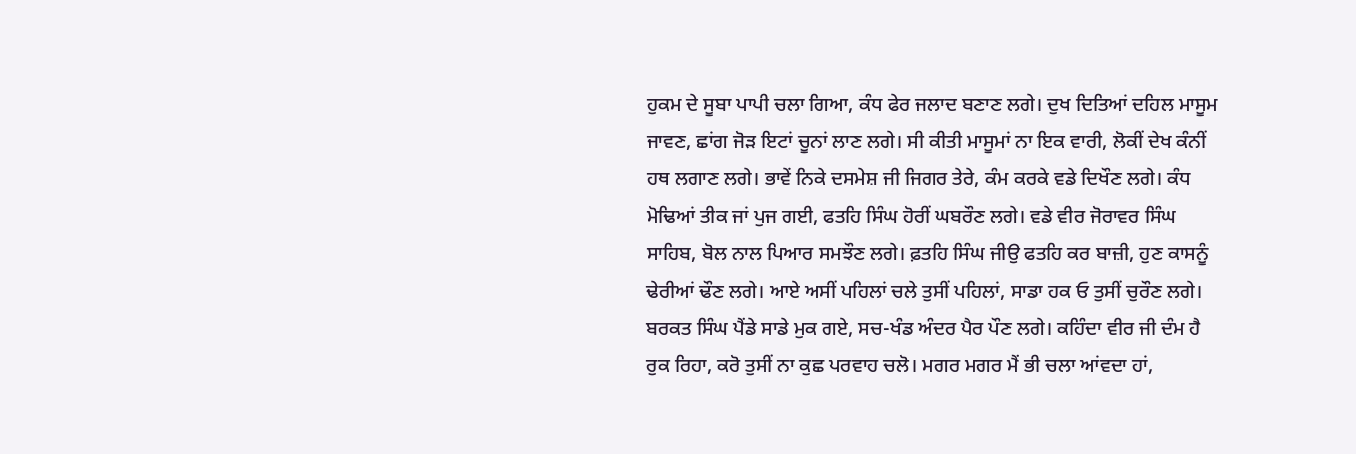ਹੁਕਮ ਦੇ ਸੂਬਾ ਪਾਪੀ ਚਲਾ ਗਿਆ, ਕੰਧ ਫੇਰ ਜਲਾਦ ਬਣਾਣ ਲਗੇ। ਦੁਖ ਦਿਤਿਆਂ ਦਹਿਲ ਮਾਸੂਮ ਜਾਵਣ, ਛਾਂਗ ਜੋੜ ਇਟਾਂ ਚੂਨਾਂ ਲਾਣ ਲਗੇ। ਸੀ ਕੀਤੀ ਮਾਸੂਮਾਂ ਨਾ ਇਕ ਵਾਰੀ, ਲੋਕੀਂ ਦੇਖ ਕੰਨੀਂ ਹਥ ਲਗਾਣ ਲਗੇ। ਭਾਵੇਂ ਨਿਕੇ ਦਸਮੇਸ਼ ਜੀ ਜਿਗਰ ਤੇਰੇ, ਕੰਮ ਕਰਕੇ ਵਡੇ ਦਿਖੌਣ ਲਗੇ। ਕੰਧ ਮੋਢਿਆਂ ਤੀਕ ਜਾਂ ਪੁਜ ਗਈ, ਫਤਹਿ ਸਿੰਘ ਹੋਰੀਂ ਘਬਰੌਣ ਲਗੇ। ਵਡੇ ਵੀਰ ਜੋਰਾਵਰ ਸਿੰਘ ਸਾਹਿਬ, ਬੋਲ ਨਾਲ ਪਿਆਰ ਸਮਝੌਣ ਲਗੇ। ਫ਼ਤਹਿ ਸਿੰਘ ਜੀਉ ਫਤਹਿ ਕਰ ਬਾਜ਼ੀ, ਹੁਣ ਕਾਸਨੂੰ ਢੇਰੀਆਂ ਢੌਣ ਲਗੇ। ਆਏ ਅਸੀਂ ਪਹਿਲਾਂ ਚਲੇ ਤੁਸੀਂ ਪਹਿਲਾਂ, ਸਾਡਾ ਹਕ ਓ ਤੁਸੀਂ ਚੁਰੌਣ ਲਗੇ। ਬਰਕਤ ਸਿੰਘ ਪੈਂਡੇ ਸਾਡੇ ਮੁਕ ਗਏ, ਸਚ-ਖੰਡ ਅੰਦਰ ਪੈਰ ਪੌਣ ਲਗੇ। ਕਹਿੰਦਾ ਵੀਰ ਜੀ ਦੰਮ ਹੈ ਰੁਕ ਰਿਹਾ, ਕਰੋ ਤੁਸੀਂ ਨਾ ਕੁਛ ਪਰਵਾਹ ਚਲੋ। ਮਗਰ ਮਗਰ ਮੈਂ ਭੀ ਚਲਾ ਆਂਵਦਾ ਹਾਂ,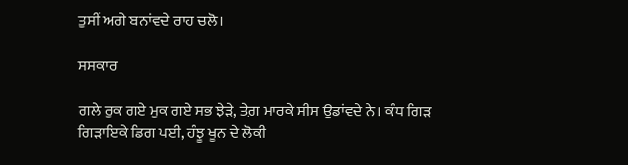ਤੁਸੀਂ ਅਗੇ ਬਨਾਂਵਦੇ ਰਾਹ ਚਲੋ।

ਸਸਕਾਰ

ਗਲੇ ਰੁਕ ਗਏ ਮੁਕ ਗਏ ਸਭ ਝੇੜੇ, ਤੇਗ਼ ਮਾਰਕੇ ਸੀਸ ਉਡਾਂਵਦੇ ਨੇ। ਕੰਧ ਗਿੜ ਗਿੜਾਇਕੇ ਡਿਗ ਪਈ, ਹੰਝੂ ਖੂਨ ਦੇ ਲੋਕੀ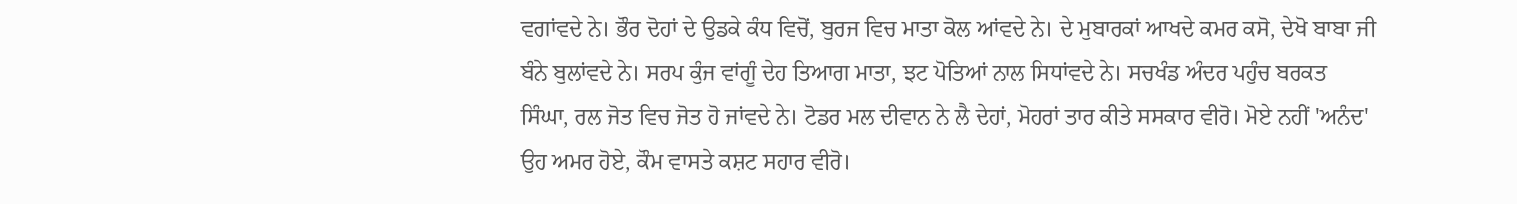ਵਗਾਂਵਦੇ ਨੇ। ਭੌਰ ਦੋਹਾਂ ਦੇ ਉਡਕੇ ਕੰਧ ਵਿਚੋਂ, ਬੁਰਜ ਵਿਚ ਮਾਤਾ ਕੋਲ ਆਂਵਦੇ ਨੇ। ਦੇ ਮੁਬਾਰਕਾਂ ਆਖਦੇ ਕਮਰ ਕਸੋ, ਦੇਖੋ ਬਾਬਾ ਜੀ ਬੰਨੇ ਬੁਲਾਂਵਦੇ ਨੇ। ਸਰਪ ਕੁੰਜ ਵਾਂਗੂੰ ਦੇਹ ਤਿਆਗ ਮਾਤਾ, ਝਟ ਪੋਤਿਆਂ ਨਾਲ ਸਿਧਾਂਵਦੇ ਨੇ। ਸਚਖੰਡ ਅੰਦਰ ਪਹੁੰਚ ਬਰਕਤ ਸਿੰਘਾ, ਰਲ ਜੋਤ ਵਿਚ ਜੋਤ ਹੋ ਜਾਂਵਦੇ ਨੇ। ਟੋਡਰ ਮਲ ਦੀਵਾਨ ਨੇ ਲੈ ਦੇਹਾਂ, ਮੋਹਰਾਂ ਤਾਰ ਕੀਤੇ ਸਸਕਾਰ ਵੀਰੋ। ਮੋਏ ਨਹੀਂ 'ਅਨੰਦ' ਉਹ ਅਮਰ ਹੋਏ, ਕੌਮ ਵਾਸਤੇ ਕਸ਼ਟ ਸਹਾਰ ਵੀਰੋ।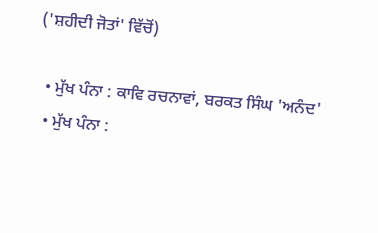('ਸ਼ਹੀਦੀ ਜੋਤਾਂ' ਵਿੱਚੋਂ)

  • ਮੁੱਖ ਪੰਨਾ : ਕਾਵਿ ਰਚਨਾਵਾਂ, ਬਰਕਤ ਸਿੰਘ 'ਅਨੰਦ'
  • ਮੁੱਖ ਪੰਨਾ :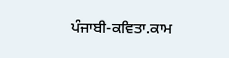ਪੰਜਾਬੀ-ਕਵਿਤਾ.ਕਾਮ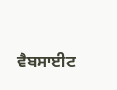ਵੈਬਸਾਈਟ